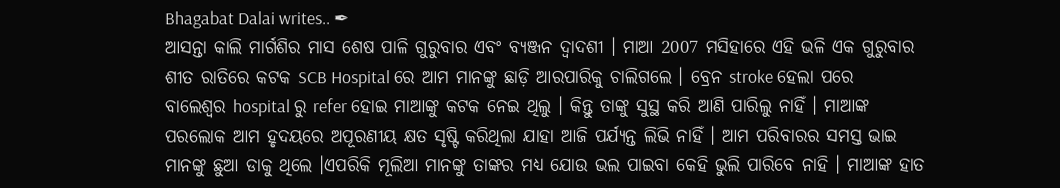Bhagabat Dalai writes.. ✒
ଆସନ୍ତା କାଲି ମାର୍ଗଶିର ମାସ ଶେଷ ପାଳି ଗୁରୁବାର ଏବଂ ବ୍ୟଞ୍ଜନ ଦ୍ଵାଦଶୀ । ମାଆ 2007 ମସିହାରେ ଏହି ଭଳି ଏକ ଗୁରୁବାର ଶୀତ ରାତିରେ କଟକ SCB Hospital ରେ ଆମ ମାନଙ୍କୁ ଛାଡ଼ି ଆରପାରିକୁ ଚାଲିଗଲେ । ବ୍ରେନ stroke ହେଲା ପରେ ବାଲେଶ୍ଵର hospital ରୁ refer ହୋଇ ମାଆଙ୍କୁ କଟକ ନେଇ ଥିଲୁ । କିନ୍ତୁ ତାଙ୍କୁ ସୁସ୍ଥ କରି ଆଣି ପାରିଲୁ ନାହିଁ । ମାଆଙ୍କ ପରଲୋକ ଆମ ହୃଦୟରେ ଅପୂରଣୀୟ କ୍ଷତ ସୃଷ୍ଟି କରିଥିଲା ଯାହା ଆଜି ପର୍ଯ୍ୟନ୍ତ ଲିଭି ନାହିଁ । ଆମ ପରିବାରର ସମସ୍ତ ଭାଇ ମାନଙ୍କୁ ଛୁଆ ଡାକୁ ଥିଲେ ।ଏପରିକି ମୂଲିଆ ମାନଙ୍କୁ ତାଙ୍କର ମଧ୍ଯ ଯୋଉ ଭଲ ପାଇବା କେହି ଭୁଲି ପାରିବେ ନାହି । ମାଆଙ୍କ ହାତ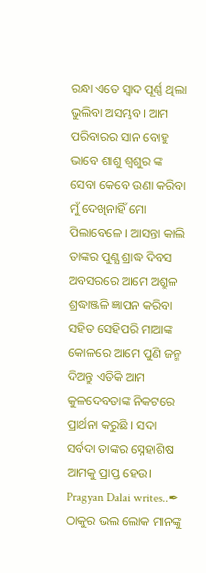ରନ୍ଧା ଏତେ ସ୍ଵାଦ ପୂର୍ଣ୍ଣ ଥିଲା ଭୁଲିବା ଅସମ୍ଭବ। ଆମ ପରିବାରର ସାନ ବୋହୁ ଭାବେ ଶାଶୁ ଶ୍ୱଶୁର ଙ୍କ ସେବା କେବେ ଉଣା କରିବା ମୁଁ ଦେଖିନାହିଁ ମୋ ପିଲାବେଳେ । ଆସନ୍ତା କାଲି ତାଙ୍କର ପୁଣ୍ଯ ଶ୍ରାଦ୍ଧ ଦିବସ ଅବସରରେ ଆମେ ଅଶ୍ରୁଳ ଶ୍ରଦ୍ଧାଞ୍ଜଳି ଜ୍ଞାପନ କରିବା ସହିତ ସେହିପରି ମାଆଙ୍କ କୋଳରେ ଆମେ ପୁଣି ଜନ୍ମ ଦିଅନ୍ତୁ ଏତିକି ଆମ କୁଳଦେବତାଙ୍କ ନିକଟରେ ପ୍ରାର୍ଥନା କରୁଛି । ସଦା ସର୍ବଦା ତାଙ୍କର ସ୍ନେହାଶିଷ ଆମକୁ ପ୍ରାପ୍ତ ହେଉ।
Pragyan Dalai writes..✒
ଠାକୁର ଭଲ ଲୋକ ମାନଙ୍କୁ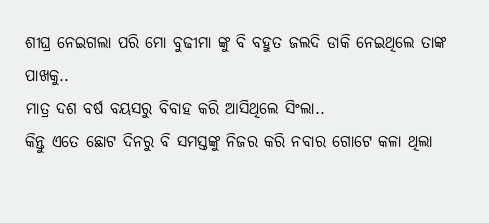ଶୀଘ୍ର ନେଇଗଲା ପରି ମୋ ବୁଢୀମା ଙ୍କୁ ବି ବହୁତ ଜଲଦି ଡାକି ନେଇଥିଲେ ତାଙ୍କ ପାଖକୁ..
ମାତ୍ର ଦଶ ବର୍ଷ ବୟସରୁ ବିବାହ କରି ଆସିଥିଲେ ସିଂଲା..
କିନ୍ତୁ ଏତେ ଛୋଟ ଦିନରୁ ବି ସମସ୍ତଙ୍କୁ ନିଜର କରି ନବାର ଗୋଟେ କଳା ଥିଲା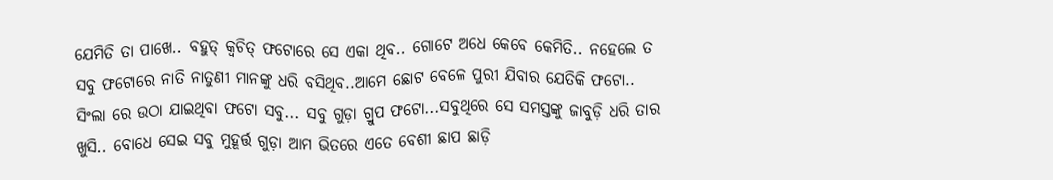ଯେମିତି ତା ପାଖେ.. ବହୁତ୍ କ୍ଵଚିତ୍ ଫଟୋରେ ସେ ଏକା ଥିବ.. ଗୋଟେ ଅଧେ କେବେ କେମିତି.. ନହେଲେ ତ ସବୁ ଫଟୋରେ ନାତି ନାତୁଣୀ ମାନଙ୍କୁ ଧରି ବସିଥିବ..ଆମେ ଛୋଟ ବେଳେ ପୁରୀ ଯିବାର ଯେତିକି ଫଟୋ.. ସିଂଲା ରେ ଉଠା ଯାଇଥିବା ଫଟୋ ସବୁ... ସବୁ ଗୁଡ଼ା ଗ୍ରୁପ ଫଟୋ...ସବୁଥିରେ ସେ ସମସ୍ତଙ୍କୁ ଜାବୁଡ଼ି ଧରି ତାର ଖୁସି.. ବୋଧେ ସେଇ ସବୁ ମୁହୂର୍ତ୍ତ ଗୁଡ଼ା ଆମ ଭିତରେ ଏତେ ବେଶୀ ଛାପ ଛାଡ଼ି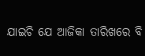ଯାଇଚି ଯେ ଆଜିକା ତାରିଖରେ ବି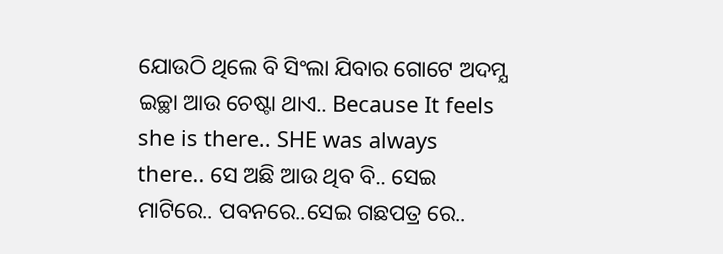ଯୋଉଠି ଥିଲେ ବି ସିଂଲା ଯିବାର ଗୋଟେ ଅଦମ୍ଯ ଇଚ୍ଛା ଆଉ ଚେଷ୍ଟା ଥାଏ.. Because It feels she is there.. SHE was always there.. ସେ ଅଛି ଆଉ ଥିବ ବି.. ସେଇ ମାଟିରେ.. ପବନରେ..ସେଇ ଗଛପତ୍ର ରେ..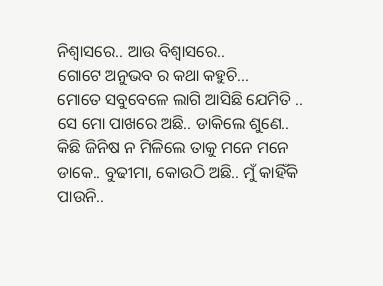ନିଶ୍ଵାସରେ.. ଆଉ ବିଶ୍ଵାସରେ..
ଗୋଟେ ଅନୁଭବ ର କଥା କହୁଚି...
ମୋତେ ସବୁବେଳେ ଲାଗି ଆସିଛି ଯେମିତି .. ସେ ମୋ ପାଖରେ ଅଛି.. ଡାକିଲେ ଶୁଣେ.. କିଛି ଜିନିଷ ନ ମିଳିଲେ ତାକୁ ମନେ ମନେ ଡାକେ.. ବୁଢୀମା, କୋଉଠି ଅଛି.. ମୁଁ କାହିଁକି ପାଉନି..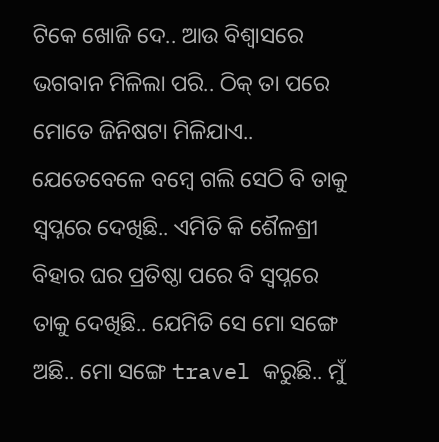ଟିକେ ଖୋଜି ଦେ.. ଆଉ ବିଶ୍ଵାସରେ ଭଗବାନ ମିଳିଲା ପରି.. ଠିକ୍ ତା ପରେ ମୋତେ ଜିନିଷଟା ମିଳିଯାଏ..
ଯେତେବେଳେ ବମ୍ବେ ଗଲି ସେଠି ବି ତାକୁ ସ୍ଵପ୍ନରେ ଦେଖିଛି.. ଏମିତି କି ଶୈଳଶ୍ରୀ ବିହାର ଘର ପ୍ରତିଷ୍ଠା ପରେ ବି ସ୍ଵପ୍ନରେ ତାକୁ ଦେଖିଛି.. ଯେମିତି ସେ ମୋ ସଙ୍ଗେ ଅଛି.. ମୋ ସଙ୍ଗେ travel କରୁଛି.. ମୁଁ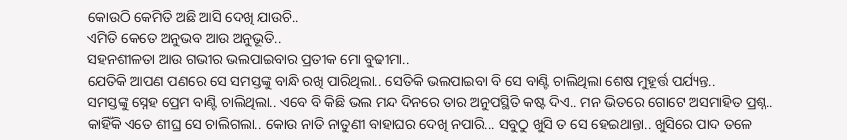କୋଉଠି କେମିତି ଅଛି ଆସି ଦେଖି ଯାଉଚି..
ଏମିତି କେତେ ଅନୁଭବ ଆଉ ଅନୁଭୂତି..
ସହନଶୀଳତା ଆଉ ଗଭୀର ଭଲପାଇବାର ପ୍ରତୀକ ମୋ ବୁଢୀମା..
ଯେତିକି ଆପଣ ପଣରେ ସେ ସମସ୍ତଙ୍କୁ ବାନ୍ଧି ରଖି ପାରିଥିଲା.. ସେତିକି ଭଲପାଇବା ବି ସେ ବାଣ୍ଟି ଚାଲିଥିଲା ଶେଷ ମୁହୂର୍ତ୍ତ ପର୍ଯ୍ୟନ୍ତ..
ସମସ୍ତଙ୍କୁ ସ୍ନେହ ପ୍ରେମ ବାଣ୍ଟି ଚାଲିଥିଲା.. ଏବେ ବି କିଛି ଭଲ ମନ୍ଦ ଦିନରେ ତାର ଅନୁପସ୍ଥିତି କଷ୍ଟ ଦିଏ.. ମନ ଭିତରେ ଗୋଟେ ଅସମାହିତ ପ୍ରଶ୍ନ.. କାହିଁକି ଏତେ ଶୀଘ୍ର ସେ ଚାଲିଗଲା.. କୋଉ ନାତି ନାତୁଣୀ ବାହାଘର ଦେଖି ନପାରି... ସବୁଠୁ ଖୁସି ତ ସେ ହେଇଥାନ୍ତା.. ଖୁସିରେ ପାଦ ତଳେ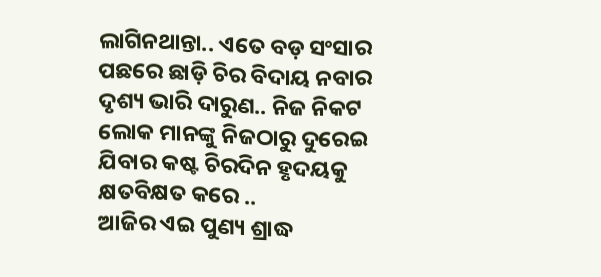ଲାଗିନଥାନ୍ତା.. ଏତେ ବଡ଼ ସଂସାର ପଛରେ ଛାଡ଼ି ଚିର ବିଦାୟ ନବାର ଦୃଶ୍ୟ ଭାରି ଦାରୁଣ.. ନିଜ ନିକଟ ଲୋକ ମାନଙ୍କୁ ନିଜଠାରୁ ଦୁରେଇ ଯିବାର କଷ୍ଟ ଚିରଦିନ ହୃଦୟକୁ କ୍ଷତବିକ୍ଷତ କରେ ..
ଆଜିର ଏଇ ପୁଣ୍ୟ ଶ୍ରାଦ୍ଧ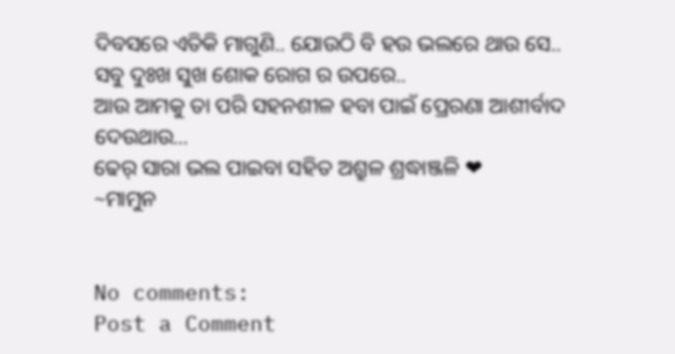ଦିବସରେ ଏତିକି ମାଗୁଣି.. ଯୋଉଠି ବି ହଉ ଭଲରେ ଥାଉ ସେ.. ସବୁ ଦୁଃଖ ସୁଖ ଶୋକ ରୋଗ ର ଉପରେ..
ଆଉ ଆମକୁ ତା ପରି ସହନଶୀଳ ହବା ପାଇଁ ପ୍ରେରଣା ଆଶୀର୍ବାଦ ଦେଉଥାଉ...
ଢେର୍ ସାରା ଭଲ ପାଇବା ସହିତ ଅଶ୍ରୁଳ ଶ୍ରଦ୍ଧାଞ୍ଜଳି ❤
~ମାମୁନ


No comments:
Post a Comment